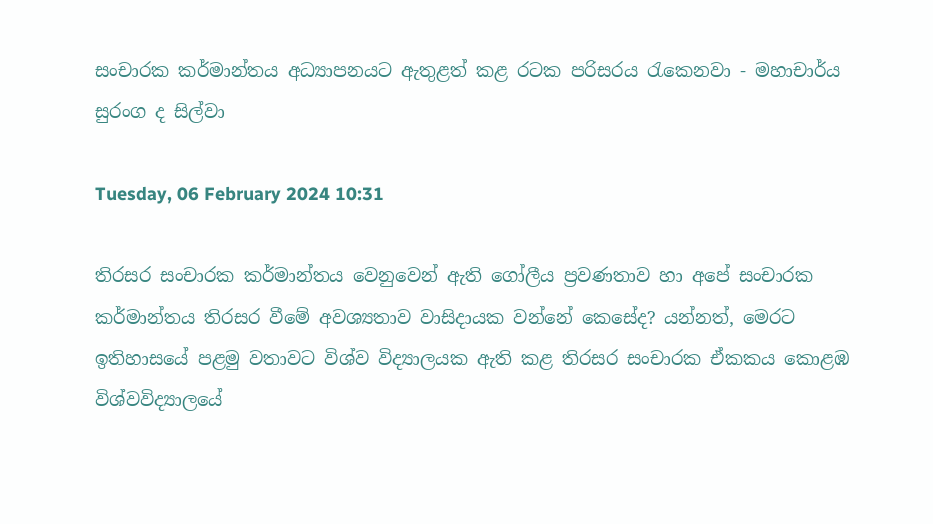සංචාරක කර්මාන්තය අධ්‍යාපනයට ඇතුළත් කළ රටක පරිසරය රැකෙනවා - මහාචාර්ය සුරංග ද සිල්වා

Tuesday, 06 February 2024 10:31

තිරසර සංචාරක කර්මාන්තය වෙනුවෙන් ඇති ගෝලීය ප්‍රවණතාව හා අපේ සංචාරක කර්මාන්තය තිරසර වීමේ අවශ්‍යතාව වාසිදායක වන්නේ කෙසේද? යන්නත්, මෙරට ඉතිහාසයේ පළමු වතාවට විශ්ව විද්‍යාලයක ඇති කළ තිරසර සංචාරක ඒකකය කොළඹ විශ්වවිද්‍යාලයේ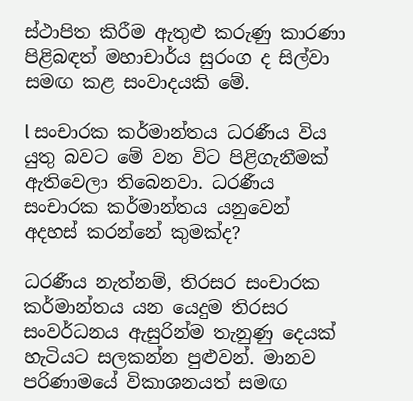ස්ථාපිත කිරීම ඇතුළු කරුණු කාරණා පිළිබඳත් මහාචාර්ය සුරංග ද සිල්වා සමඟ කළ සංවාදයකි මේ.

l සංචාරක කර්මාන්තය ධරණීය විය යුතු බවට මේ වන විට පිළිගැනීමක් ඇතිවෙලා තිබෙනවා. ධරණීය සංචාරක කර්මාන්තය යනුවෙන් අදහස් කරන්නේ කුමක්ද?

ධරණීය නැත්නම්, තිරසර සංචාරක කර්මාන්තය යන යෙදුම තිරසර සංවර්ධනය ඇසුරින්ම තැනුණු දෙයක් හැටියට සලකන්න පුළුවන්. මානව පරිණාමයේ විකාශනයත් සමඟ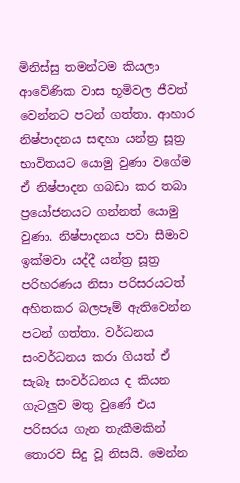මිනිස්සු තමන්ටම කියලා ආවේණික වාස භූමිවල ජීවත් වෙන්නට පටන් ගත්තා. ආහාර නිෂ්පාදනය සඳහා යන්ත්‍ර සූත්‍ර භාවිතයට යොමු වුණා වගේම ඒ නිෂ්පාදන ගබඩා කර තබා ප්‍රයෝජනයට ගන්නත් යොමු වුණා. නිෂ්පාදනය පවා සීමාව ඉක්මවා යද්දී යන්ත්‍ර සූත්‍ර පරිහරණය නිසා පරිසරයටත් අහිතකර බලපෑම් ඇතිවෙන්න පටන් ගත්තා. වර්ධනය සංවර්ධනය කරා ගියත් ඒ සැබෑ සංවර්ධනය ද කියන ගැටලුව මතු වුණේ එය පරිසරය ගැන තැකීමකින් තොරව සිදු වූ නිසයි. මෙන්න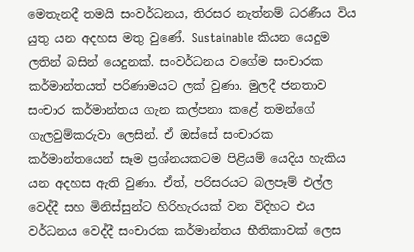මෙතැනදී තමයි සංවර්ධනය, තිරසර නැත්නම් ධරණීය විය යුතු යන අදහස මතු වුණේ. Sustainable කියන යෙදුම ලතින් බසින් යෙදුනක්. සංවර්ධනය වගේම සංචාරක කර්මාන්තයත් පරිණාමයට ලක් වුණා. මුලදී ජනතාව සංචාර කර්මාන්තය ගැන කල්පනා කළේ තමන්ගේ ගැලවුම්කරුවා ලෙසින්. ඒ ඔස්සේ සංචාරක කර්මාන්තයෙන් සෑම ප්‍රශ්නයකටම පිළියම් යෙදිය හැකිය යන අදහස ඇති වුණා. ඒත්, පරිසරයට බලපෑම් එල්ල වෙද්දී සහ මිනිස්සුන්ට හිරිහැරයක් වන විදිහට එය වර්ධනය වෙද්දී සංචාරක කර්මාන්තය භීතිකාවක් ලෙස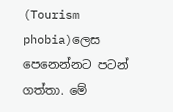(Tourism phobia)ලෙස පෙනෙන්නට පටන් ගත්තා. මේ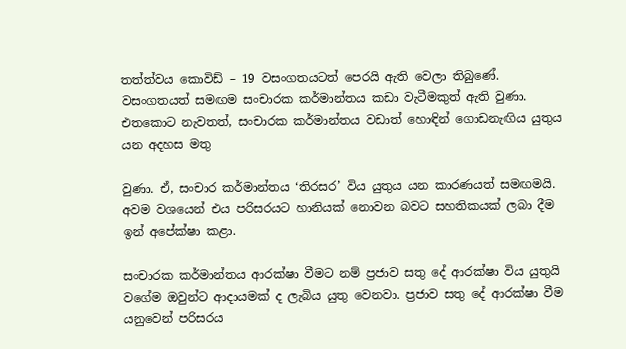තත්ත්වය කොවිඩ් – 19 වසංගතයටත් පෙරයි ඇති වෙලා තිබුණේ. වසංගතයත් සමඟම සංචාරක කර්මාන්තය කඩා වැටීමකුත් ඇති වුණා. එතකොට නැවතත්, සංචාරක කර්මාන්තය වඩාත් හොඳින් ගොඩනැඟිය යුතුය යන අදහස මතු

වුණා. ඒ, සංචාර කර්මාන්තය ‘තිරසර’ විය යුතුය යන කාරණයත් සමඟමයි. අවම වශයෙන් එය පරිසරයට හානියක් නොවන බවට සහතිකයක් ලබා දීම ඉන් අපේක්ෂා කළා.

සංචාරක කර්මාන්තය ආරක්ෂා වීමට නම් ප්‍රජාව සතු දේ ආරක්ෂා විය යුතුයි වගේම ඔවුන්ට ආදායමක් ද ලැබිය යුතු වෙනවා. ප්‍රජාව සතු දේ ආරක්ෂා වීම යනුවෙන් පරිසරය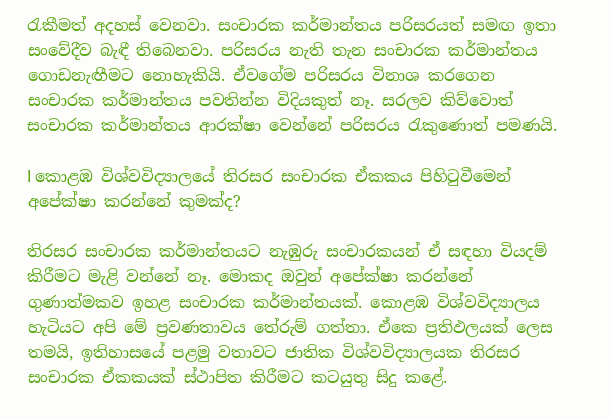රැකීමත් අදහස් වෙනවා. සංචාරක කර්මාන්තය පරිසරයත් සමඟ ඉතා සංවේදීව බැඳී තිබෙනවා. පරිසරය නැති තැන සංචාරක කර්මාන්තය ගොඩනැඟීමට නොහැකියි. ඒවගේම පරිසරය විනාශ කරගෙන සංචාරක කර්මාන්තය පවතින්න විදියකුත් නෑ. සරලව කිව්වොත් සංචාරක කර්මාන්තය ආරක්ෂා වෙන්නේ පරිසරය රැකුණොත් පමණයි.

l කොළඹ විශ්වවිද්‍යාලයේ තිරසර සංචාරක ඒකකය පිහිටුවීමෙන් අපේක්ෂා කරන්නේ කුමක්ද?

තිරසර සංචාරක කර්මාන්තයට නැඹුරු සංචාරකයන් ඒ සඳහා වියදම් කිරීමට මැළි වන්නේ නෑ. මොකද ඔවුන් අපේක්ෂා කරන්නේ ගුණාත්මකව ඉහළ සංචාරක කර්මාන්තයක්. කොළඹ විශ්වවිද්‍යාලය හැටියට අපි මේ ප්‍රවණතාවය තේරුම් ගත්තා. ඒකෙ ප්‍රතිඵලයක් ලෙස තමයි, ඉතිහාසයේ පළමු වතාවට ජාතික විශ්වවිද්‍යාලයක තිරසර සංචාරක ඒකකයක් ස්ථාපිත කිරීමට කටයුතු සිදු කළේ.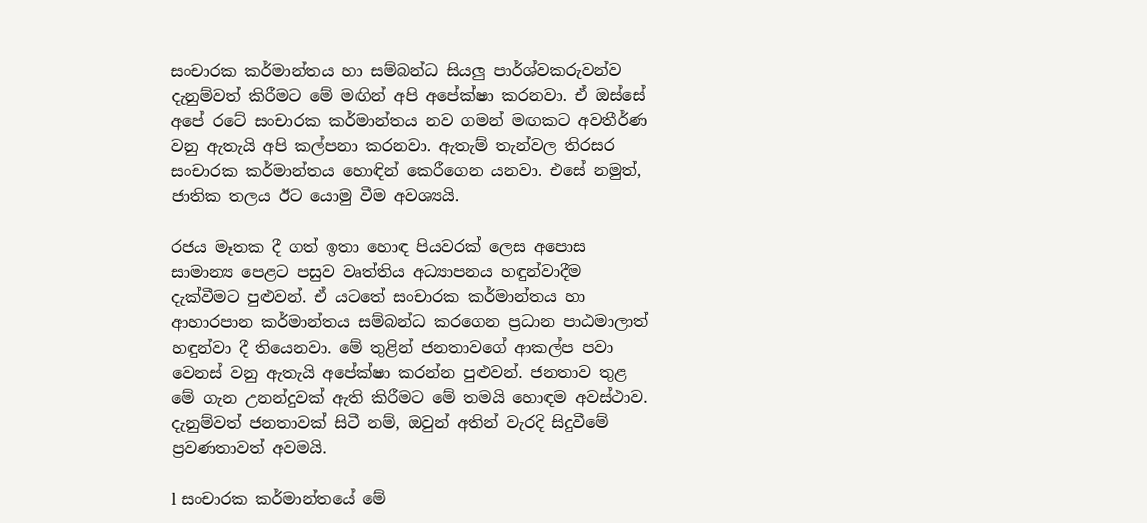සංචාරක කර්මාන්තය හා සම්බන්ධ සියලු පාර්ශ්වකරුවන්ව දැනුම්වත් කිරීමට මේ මඟින් අපි අපේක්ෂා කරනවා. ඒ ඔස්සේ අපේ රටේ සංචාරක කර්මාන්තය නව ගමන් මඟකට අවතීර්ණ වනු ඇතැයි අපි කල්පනා කරනවා. ඇතැම් තැන්වල තිරසර සංචාරක කර්මාන්තය හොඳින් කෙරීගෙන යනවා. එසේ නමුත්, ජාතික තලය ඊට යොමු වීම අවශ්‍යයි.

රජය මෑතක දී ගත් ඉතා හොඳ පියවරක් ලෙස අපොස සාමාන්‍ය පෙළට පසුව වෘත්තිය අධ්‍යාපනය හඳුන්වාදීම දැක්වීමට පුළුවන්. ඒ යටතේ සංචාරක කර්මාන්තය හා ආහාරපාන කර්මාන්තය සම්බන්ධ කරගෙන ප්‍රධාන පාඨමාලාත් හඳුන්වා දී තියෙනවා. මේ තුළින් ජනතාවගේ ආකල්ප පවා වෙනස් වනු ඇතැයි අපේක්ෂා කරන්න පුළුවන්. ජනතාව තුළ මේ ගැන උනන්දුවක් ඇති කිරීමට මේ තමයි හොඳම අවස්ථාව. දැනුම්වත් ජනතාවක් සිටී නම්, ඔවුන් අතින් වැරදි සිදුවීමේ ප්‍රවණතාවත් අවමයි.

l සංචාරක කර්මාන්තයේ මේ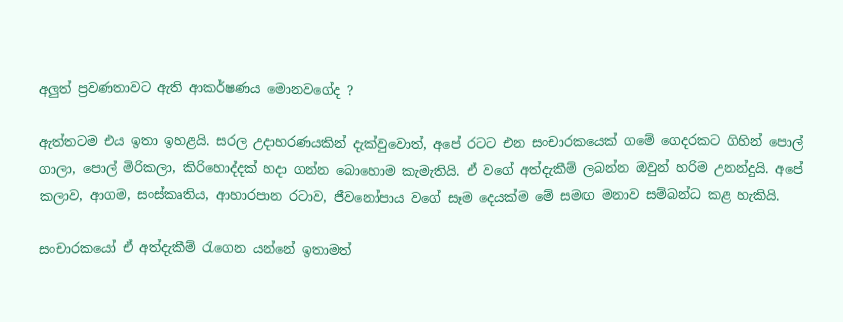අලුත් ප්‍රවණතාවට ඇති ආකර්ෂණය මොනවගේද ?

ඇත්තටම එය ඉතා ඉහළයි. සරල උදාහරණයකින් දැක්වුවොත්, අපේ රටට එන සංචාරකයෙක් ගමේ ගෙදරකට ගිහින් පොල් ගාලා, පොල් මිරිකලා, කිරිහොද්දක් හදා ගන්න බොහොම කැමැතියි. ඒ වගේ අත්දැකීම් ලබන්න ඔවුන් හරිම උනන්දුයි. අපේ කලාව, ආගම, සංස්කෘතිය, ආහාරපාන රටාව, ජීවනෝපාය වගේ සෑම දෙයක්ම මේ සමඟ මනාව සම්බන්ධ කළ හැකියි.

සංචාරකයෝ ඒ අත්දැකීම් රැගෙන යන්නේ ඉතාමත්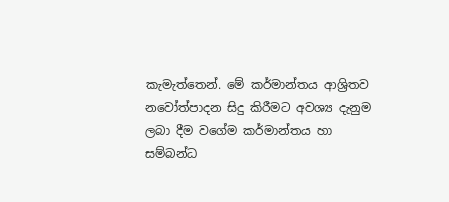කැමැත්තෙන්. මේ කර්මාන්තය ආශ්‍රිතව නවෝත්පාදන සිදු කිරීමට අවශ්‍ය දැනුම ලබා දීම වගේම කර්මාන්තය හා සම්බන්ධ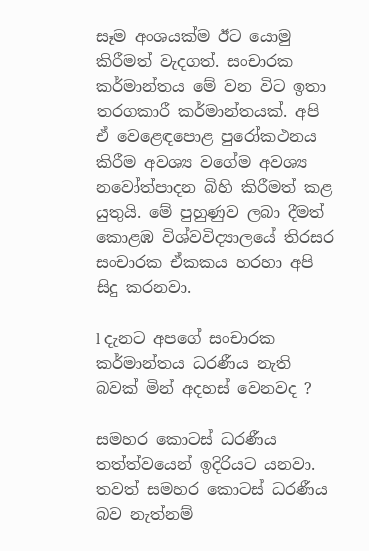සෑම අංශයක්ම ඊට යොමු කිරීමත් වැදගත්. සංචාරක කර්මාන්තය මේ වන විට ඉතා තරගකාරී කර්මාන්තයක්. අපි ඒ වෙළෙඳපොළ පුරෝකථනය කිරීම අවශ්‍ය වගේම අවශ්‍ය නවෝත්පාදන බිහි කිරීමත් කළ යුතුයි. මේ පුහුණුව ලබා දීමත් කොළඹ විශ්වවිද්‍යාලයේ තිරසර සංචාරක ඒකකය හරහා අපි සිදු කරනවා.

l දැනට අපගේ සංචාරක කර්මාන්තය ධරණීය නැති බවක් මින් අදහස් වෙනවද ?

සමහර කොටස් ධරණීය තත්ත්වයෙන් ඉදිරියට යනවා. තවත් සමහර කොටස් ධරණීය බව නැත්නම්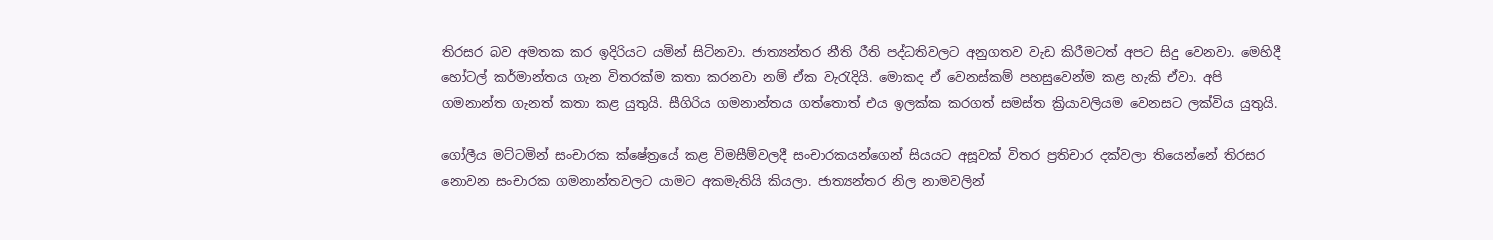තිරසර බව අමතක කර ඉදිරියට යමින් සිටිනවා. ජාත්‍යන්තර නීති රීති පද්ධතිවලට අනුගතව වැඩ කිරීමටත් අපට සිදු වෙනවා. මෙහිදී හෝටල් කර්මාන්තය ගැන විතරක්ම කතා කරනවා නම් ඒක වැරැදියි. මොකද ඒ වෙනස්කම් පහසුවෙන්ම කළ හැකි ඒවා. අපි ගමනාන්ත ගැනත් කතා කළ යුතුයි. සීගිරිය ගමනාන්තය ගත්තොත් එය ඉලක්ක කරගත් සමස්ත ක්‍රියාවලියම වෙනසට ලක්විය යුතුයි.

ගෝලීය මට්ටමින් සංචාරක ක්ෂේත්‍රයේ කළ විමසීම්වලදී සංචාරකයන්ගෙන් සියයට අසූවක් විතර ප්‍රතිචාර දක්වලා තියෙන්නේ තිරසර නොවන සංචාරක ගමනාන්තවලට යාමට අකමැතියි කියලා. ජාත්‍යන්තර නිල නාමවලින්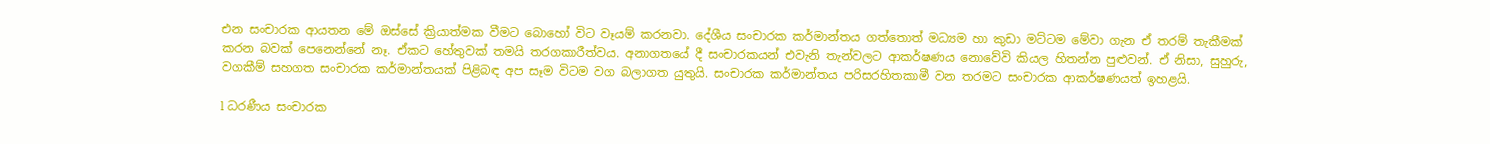එන සංචාරක ආයතන මේ ඔස්සේ ක්‍රියාත්මක වීමට බොහෝ විට වෑයම් කරනවා. දේශීය සංචාරක කර්මාන්තය ගත්තොත් මධ්‍යම හා කුඩා මට්ටම මේවා ගැන ඒ තරම් තැකීමක් කරන බවක් පෙනෙන්නේ නෑ. ඒකට හේතුවක් තමයි තරගකාරීත්වය. අනාගතයේ දී සංචාරකයන් එවැනි තැන්වලට ආකර්ෂණය නොවේවි කියල හිතන්න පුළුවන්. ඒ නිසා, සුහුරු, වගකීම් සහගත සංචාරක කර්මාන්තයක් පිළිබඳ අප සෑම විටම වග බලාගත යුතුයි. සංචාරක කර්මාන්තය පරිසරහිතකාමී වන තරමට සංචාරක ආකර්ෂණයත් ඉහළයි.

l ධරණීය සංචාරක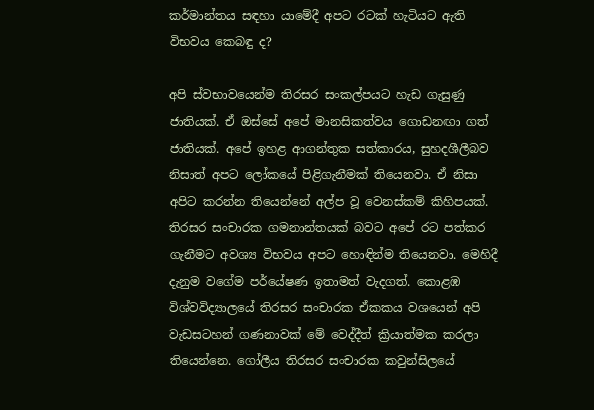කර්මාන්තය සඳහා යාමේදී අපට රටක් හැටියට ඇති විභවය කෙබඳු ද?

අපි ස්වභාවයෙන්ම තිරසර සංකල්පයට හැඩ ගැසුණු ජාතියක්. ඒ ඔස්සේ අපේ මානසිකත්වය ගොඩනඟා ගත් ජාතියක්. අපේ ඉහළ ආගන්තුක සත්කාරය, සුහදශීලීබව නිසාත් අපට ලෝකයේ පිළිගැනීමක් තියෙනවා. ඒ නිසා අපිට කරන්න තියෙන්නේ අල්ප වූ වෙනස්කම් කිහිපයක්. තිරසර සංචාරක ගමනාන්තයක් බවට අපේ රට පත්කර ගැනීමට අවශ්‍ය විභවය අපට හොඳින්ම තියෙනවා. මෙහිදී දැනුම වගේම පර්යේෂණ ඉතාමත් වැදගත්. කොළඹ විශ්වවිද්‍යාලයේ තිරසර සංචාරක ඒකකය වශයෙන් අපි වැඩසටහන් ගණනාවක් මේ වෙද්දීත් ක්‍රියාත්මක කරලා තියෙන්නෙ. ගෝලීය තිරසර සංචාරක කවුන්සිලයේ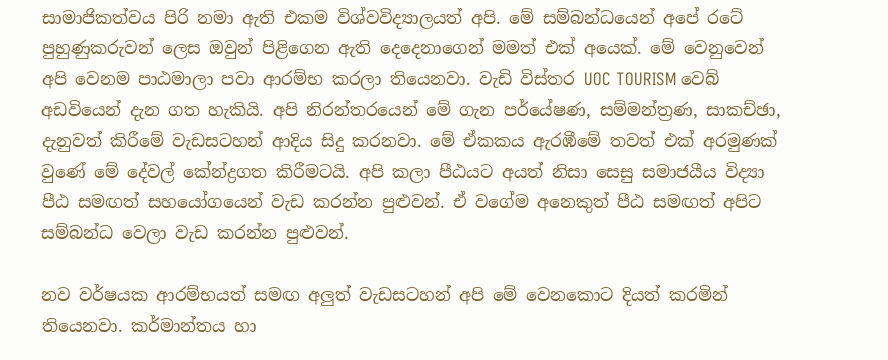සාමාජිකත්වය පිරි නමා ඇති එකම විශ්වවිද්‍යාලයත් අපි. මේ සම්බන්ධයෙන් අපේ රටේ පුහුණුකරුවන් ලෙස ඔවුන් පිළිගෙන ඇති දෙදෙනාගෙන් මමත් එක් අයෙක්. මේ වෙනුවෙන් අපි වෙනම පාඨමාලා පවා ආරම්භ කරලා තියෙනවා. වැඩි විස්තර UOC TOURISM වෙබ් අඩවියෙන් දැන ගත හැකියි. අපි නිරන්තරයෙන් මේ ගැන පර්යේෂණ, සම්මන්ත්‍රණ, සාකච්ඡා, දැනුවත් කිරීමේ වැඩසටහන් ආදිය සිදු කරනවා. මේ ඒකකය ඇරඹීමේ තවත් එක් අරමුණක් වුණේ මේ දේවල් කේන්ද්‍රගත කිරීමටයි. අපි කලා පීඨයට අයත් නිසා සෙසු සමාජයීය විද්‍යා පීඨ සමඟත් සහයෝගයෙන් වැඩ කරන්න පුළුවන්. ඒ වගේම අනෙකුත් පීඨ සමඟත් අපිට සම්බන්ධ වෙලා වැඩ කරන්න පුළුවන්.

නව වර්ෂයක ආරම්භයත් සමඟ අලුත් වැඩසටහන් අපි මේ වෙනකොට දියත් කරමින් තියෙනවා. කර්මාන්තය හා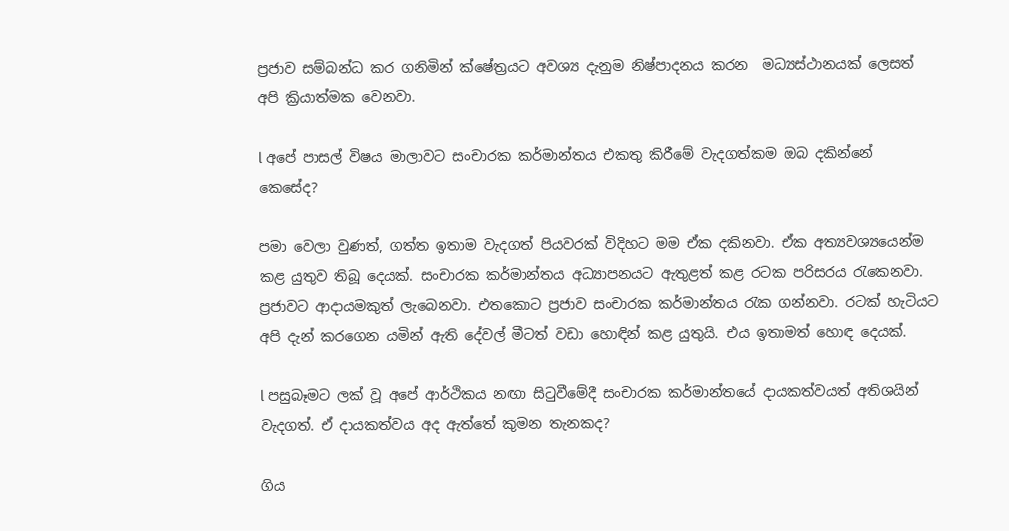ප්‍රජාව සම්බන්ධ කර ගනිමින් ක්ෂේත්‍රයට අවශ්‍ය දැනුම නිෂ්පාදනය කරන ‍ මධ්‍යස්ථානයක් ලෙසත් අපි ක්‍රියාත්මක වෙනවා.

l අපේ පාසල් විෂය මාලාවට සංචාරක කර්මාන්තය එකතු කිරීමේ වැදගත්කම ඔබ දකින්නේ කෙසේද?

පමා වෙලා වුණත්, ගත්ත ඉතාම වැදගත් පියවරක් විදිහට මම ඒක දකිනවා. ඒක අත්‍යවශ්‍යයෙන්ම කළ යුතුව තිබූ දෙයක්. සංචාරක කර්මාන්තය අධ්‍යාපනයට ඇතුළත් කළ රටක පරිසරය රැකෙනවා. ප්‍රජාවට ආදායමකුත් ලැබෙනවා. එතකොට ප්‍රජාව සංචාරක කර්මාන්තය රැක ගන්නවා. රටක් හැටියට අපි දැන් කරගෙන යමින් ඇති දේවල් මීටත් වඩා හොඳින් කළ යුතුයි. එය ඉතාමත් හොඳ දෙයක්.

l පසුබෑමට ලක් වූ අපේ ආර්ථිකය නඟා සිටුවීමේදී සංචාරක කර්මාන්තයේ දායකත්වයත් අතිශයින් වැදගත්. ඒ දායකත්වය අද ඇත්තේ කුමන තැනකද?

ගිය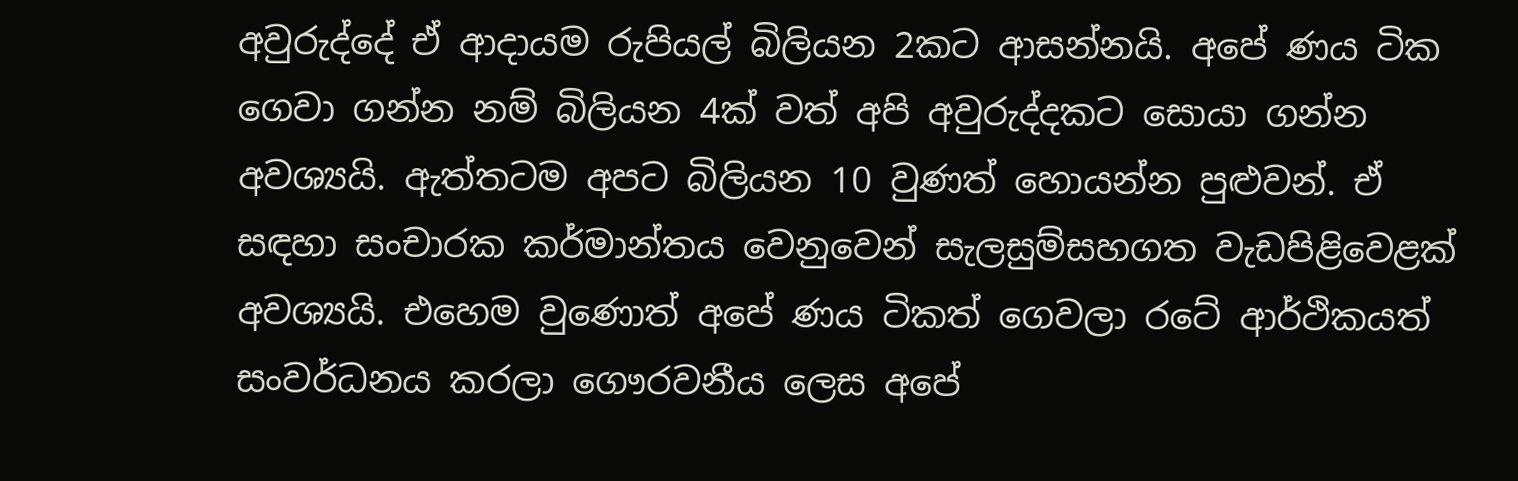අවුරුද්දේ ඒ ආදායම රුපියල් බිලියන 2කට ආසන්නයි. අපේ ණය ටික ගෙවා ගන්න නම් බිලියන 4ක් වත් අපි අවුරුද්දකට සොයා ගන්න අවශ්‍යයි. ඇත්තටම අපට බිලියන 10 වුණත් හොයන්න පුළුවන්. ඒ සඳහා සංචාරක කර්මාන්තය වෙනුවෙන් සැලසුම්සහගත වැඩපිළිවෙළක් අවශ්‍යයි. එහෙම වුණොත් අපේ ණය ටිකත් ගෙවලා රටේ ආර්ථිකයත් සංවර්ධනය කරලා ගෞරවනීය ලෙස අපේ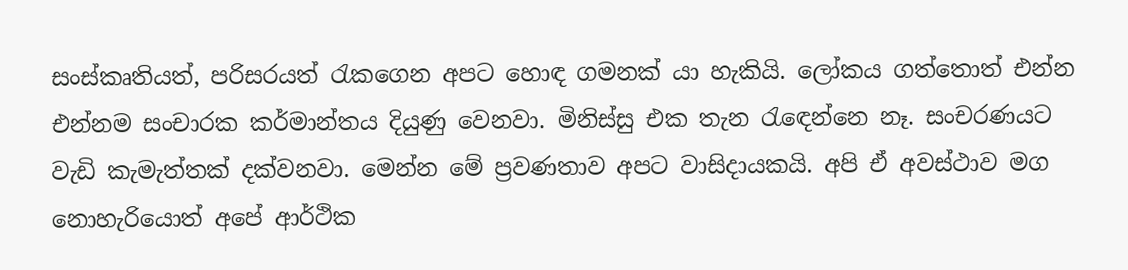සංස්කෘතියත්, පරිසරයත් රැකගෙන අපට හොඳ ගමනක් යා හැකියි. ලෝකය ගත්තොත් එන්න එන්නම සංචාරක කර්මාන්තය දියුණු වෙනවා. මිනිස්සු එක තැන රැඳෙන්නෙ නෑ. සංචරණයට වැඩි කැමැත්තක් දක්වනවා. මෙන්න මේ ප්‍රවණතාව අපට වාසිදායකයි. අපි ඒ අවස්ථාව මග නොහැරියොත් අපේ ආර්ථික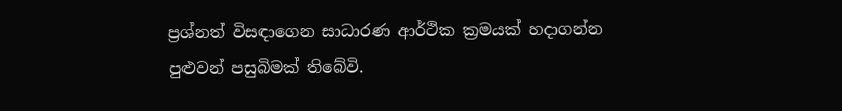ප්‍රශ්නත් විසඳාගෙන සාධාරණ ආර්ථික ක්‍රමයක් හදාගන්න පුළුවන් පසුබිමක් තිබේවි.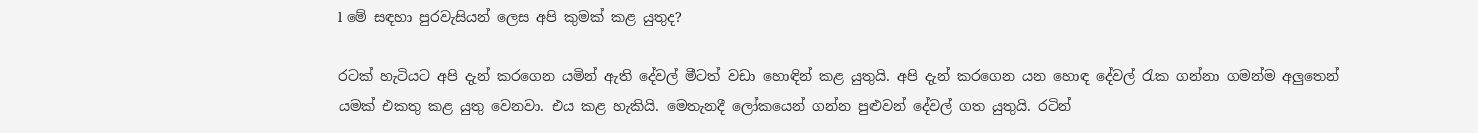l මේ සඳහා පුරවැසියන් ලෙස අපි කුමක් කළ යුතුද?

රටක් හැටියට අපි දැන් කරගෙන යමින් ඇති දේවල් මීටත් වඩා හොඳින් කළ යුතුයි. අපි දැන් කරගෙන යන හොඳ දේවල් රැක ගන්නා ගමන්ම අලුතෙන් යමක් එකතු කළ යුතු වෙනවා. එය කළ හැකියි. මෙතැනදී ලෝකයෙන් ගන්න පුළුවන් දේවල් ගත යුතුයි. රටින්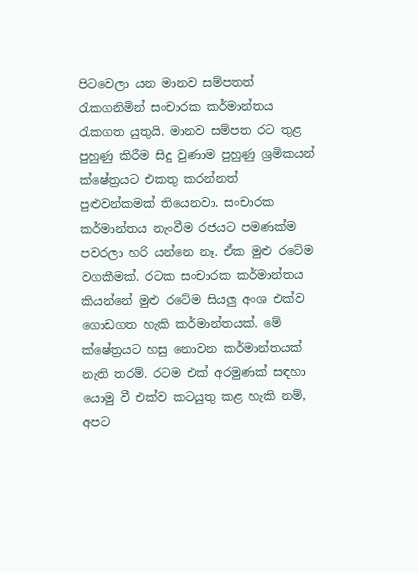පිටවෙලා යන මානව සම්පතත් රැකගනිමින් සංචාරක කර්මාන්තය රැකගත යුතුයි. මානව සම්පත රට තුළ පුහුණු කිරීම සිදු වුණාම පුහුණු ශ්‍රමිකයන් ක්ෂේත්‍රයට එකතු කරන්නත් පුළුවන්කමක් තියෙනවා. සංචාරක කර්මාන්තය නැංවීම රජයට පමණක්ම පවරලා හරි යන්නෙ නෑ. ඒක මුළු රටේම වගකීමක්. රටක සංචාරක කර්මාන්තය කියන්නේ මුළු රටේම සියලු අංශ එක්ව ගොඩගත හැකි කර්මාන්තයක්. මේ ක්ෂේත්‍රයට හසු නොවන කර්මාන්තයක් නැති තරම්. රටම එක් අරමුණක් සඳහා යොමු වී එක්ව කටයුතු කළ හැකි නම්, අපට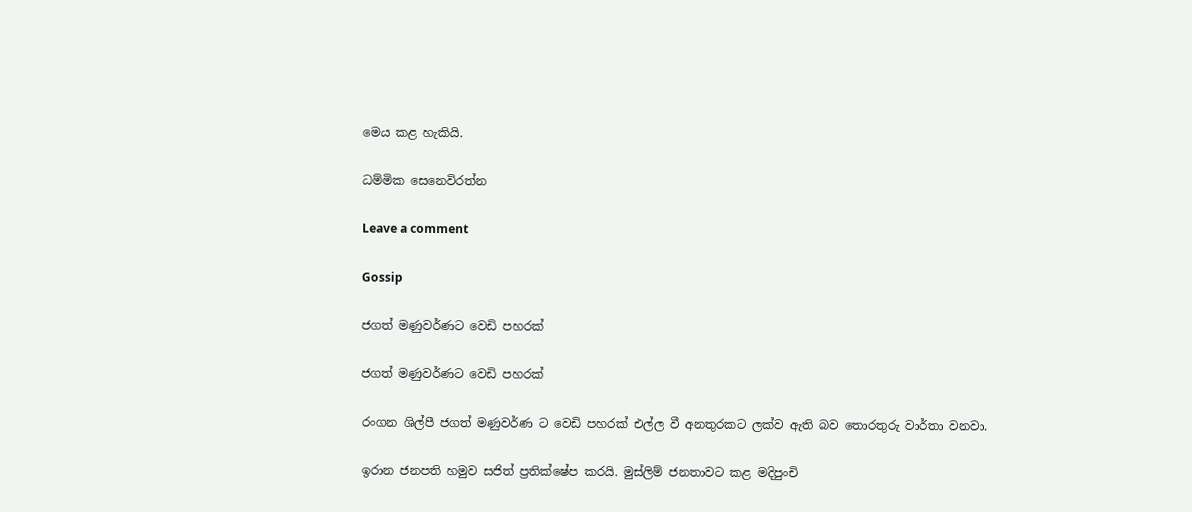මෙය කළ හැකියි.

ධම්මික සෙනෙවිරත්න

Leave a comment

Gossip

ජගත් මණුවර්ණට වෙඩි පහරක්

ජගත් මණුවර්ණට වෙඩි පහරක්

රංගන ශිල්පී ජගත් මණුවර්ණ ට වෙඩි පහරක් එල්ල වී අනතුරකට ලක්ව ඇති බව තොරතුරු වාර්තා වනවා.

ඉරාන ජනපති හමුව සජිත් ප්‍රතික්ෂේප කරයි. මුස්ලිම් ජනතාවට කළ මදිපුංචි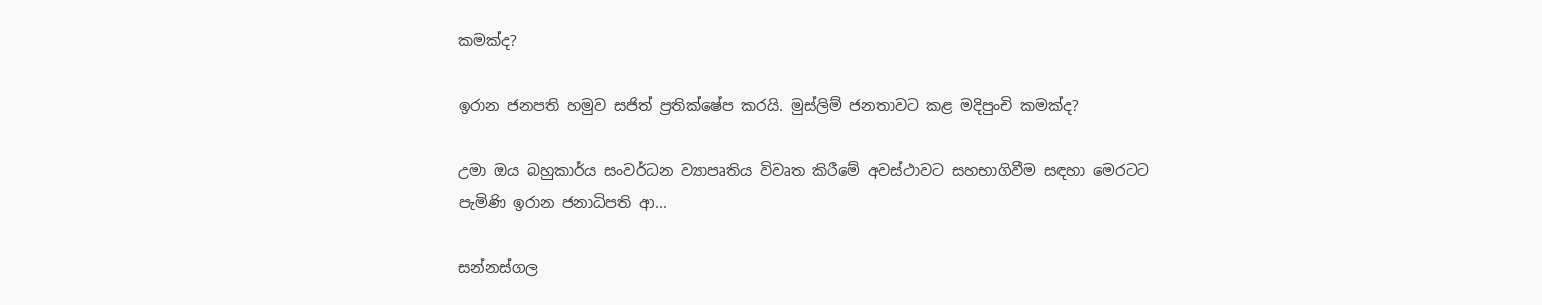කමක්ද?

ඉරාන ජනපති හමුව සජිත් ප්‍රතික්ෂේප කරයි. මුස්ලිම් ජනතාවට කළ මදිපුංචි කමක්ද?

උමා ඔය බහුකාර්ය සංවර්ධන ව්‍යාපෘතිය විවෘත කිරීමේ අවස්ථාවට සහභාගිවීම සඳහා මෙරටට පැමිණි ඉරාන ජනාධිපති ආ...

සන්නස්ගල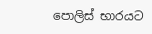පොලිස් භාරයට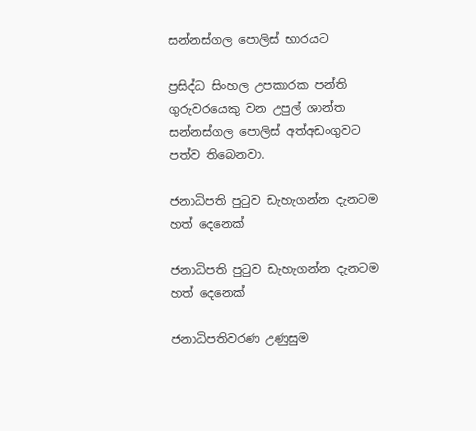සන්නස්ගල පොලිස් භාරයට

ප්‍රසිද්ධ සිංහල උපකාරක පන්ති ගුරුවරයෙකු වන උපුල් ශාන්ත සන්නස්ගල පොලිස් අත්අඩංගුවට පත්ව තිබෙනවා.

ජනාධිපති පුටුව ඩැහැගන්න දැනටම හත් දෙනෙක්

ජනාධිපති පුටුව ඩැහැගන්න දැනටම හත් දෙනෙක්

ජනාධිපතිවරණ උණුසුම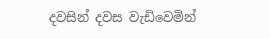දවසින් දවස වැඩිවෙමින්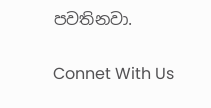පවතිනවා.

Connet With Us